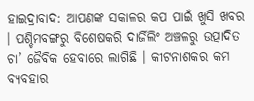ହାଇଦ୍ରାବାଦ: ଆପଣଙ୍କ ସକାଳର କପ ପାଇଁ ଖୁସି ଖବର । ପଶ୍ଚିମବଙ୍ଗରୁ ବିଶେଷକରି ଦାର୍ଜିଲିଂ ଅଞ୍ଚଳରୁ ଉତ୍ପାଦିତ ଚା’ ଜୈବିକ ହେବାରେ ଲାଗିଛି । କୀଟନାଶକର କମ ବ୍ୟବହାର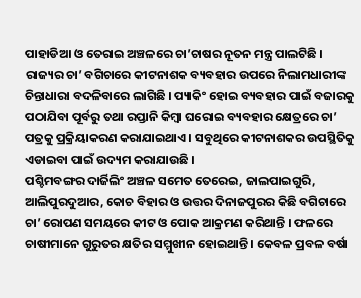ପାହାଡିଆ ଓ ତେରାଇ ଅଞ୍ଚଳରେ ଚା’ଚାଷର ନୂତନ ମନ୍ତ୍ର ପାଲଟିଛି ।
ରାଜ୍ୟର ଚା’ ବଗିଚାରେ କୀଟନାଶକ ବ୍ୟବହାର ଉପରେ ନିଲାମଧାରୀଙ୍କ ଚିନ୍ତାଧାରା ବଦଳିବାରେ ଲାଗିଛି । ପ୍ୟାକିଂ ହୋଇ ବ୍ୟବହାର ପାଇଁ ବଜାରକୁ ପଠାଯିବା ପୂର୍ବରୁ ତଥା ରପ୍ତାନି କିମ୍ବା ଘରୋଇ ବ୍ୟବହାର କ୍ଷେତ୍ରରେ ଚା’ ପତ୍ରକୁ ପ୍ରକ୍ରିୟାକରଣ କରାଯାଇଥାଏ । ସବୁଥିରେ କୀଟନାଶକର ଉପସ୍ଥିତିକୁ ଏଡାଇବା ପାଇଁ ଉଦ୍ୟମ କରାଯାଉଛି ।
ପଶ୍ଚିମବଙ୍ଗର ଦାର୍ଜିଲିଂ ଅଞ୍ଚଳ ସମେତ ତେରେଇ, ଜାଲପାଇଗୁରି, ଆଲିପୁରଦୁଆର, କୋଚ ବିହାର ଓ ଉତ୍ତର ଦିନାଜପୁରର କିଛି ବଗିଚାରେ ଚା’ ରୋପଣ ସମୟରେ କୀଟ ଓ ପୋକ ଆକ୍ରମଣ କରିଥାନ୍ତି । ଫଳରେ ଚାଷୀମାନେ ଗୁରୁତର କ୍ଷତିର ସମ୍ମୁଖୀନ ହୋଇଥାନ୍ତି । କେବଳ ପ୍ରବଳ ବର୍ଷା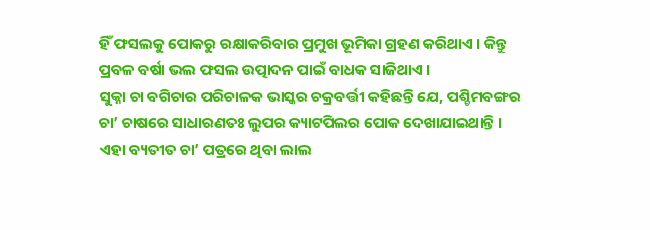ହିଁ ଫସଲକୁ ପୋକରୁ ରକ୍ଷାକରିବାର ପ୍ରମୁଖ ଭୂମିକା ଗ୍ରହଣ କରିଥାଏ । କିନ୍ତୁ ପ୍ରବଳ ବର୍ଷା ଭଲ ଫସଲ ଉତ୍ପାଦନ ପାଇଁ ବାଧକ ସାଜିଥାଏ ।
ସୁକ୍ନା ଚା ବଗିଚାର ପରିଚାଳକ ଭାସ୍କର ଚକ୍ରବର୍ତ୍ତୀ କହିଛନ୍ତି ଯେ, ପଶ୍ଚିମବଙ୍ଗର ଚା’ ଚାଷରେ ସାଧାରଣତଃ ଲୁପର କ୍ୟାଟପିଲର ପୋକ ଦେଖାଯାଇଥାନ୍ତି । ଏହା ବ୍ୟତୀତ ଚା’ ପତ୍ରରେ ଥିବା ଲାଲ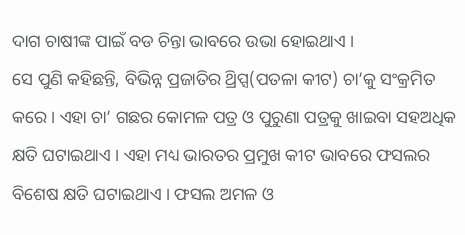ଦାଗ ଚାଷୀଙ୍କ ପାଇଁ ବଡ ଚିନ୍ତା ଭାବରେ ଉଭା ହୋଇଥାଏ ।
ସେ ପୁଣି କହିଛନ୍ତି, ବିଭିନ୍ନ ପ୍ରଜାତିର ଥ୍ରିପ୍ସ(ପତଳା କୀଟ) ଚା’କୁ ସଂକ୍ରମିତ କରେ । ଏହା ଚା’ ଗଛର କୋମଳ ପତ୍ର ଓ ପୁରୁଣା ପତ୍ରକୁ ଖାଇବା ସହଅଧିକ କ୍ଷତି ଘଟାଇଥାଏ । ଏହା ମଧ୍ୟ ଭାରତର ପ୍ରମୁଖ କୀଟ ଭାବରେ ଫସଲର ବିଶେଷ କ୍ଷତି ଘଟାଇଥାଏ । ଫସଲ ଅମଳ ଓ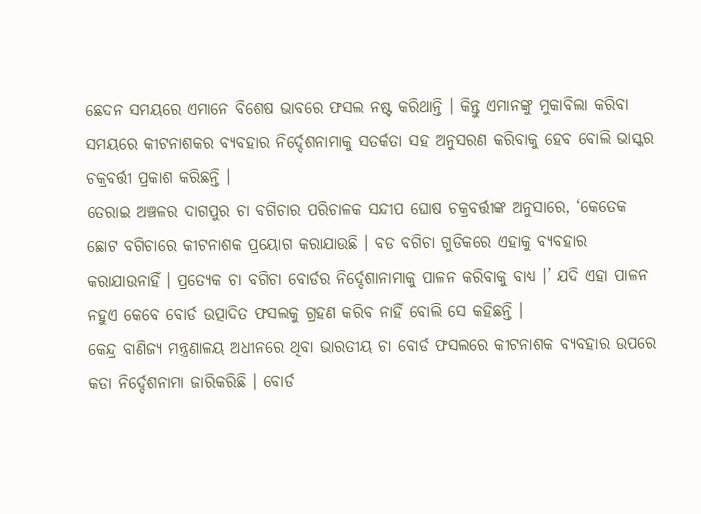ଛେଦନ ସମୟରେ ଏମାନେ ବିଶେଷ ଭାବରେ ଫସଲ ନଷ୍ଟ କରିଥାନ୍ତି । କିନ୍ତୁ ଏମାନଙ୍କୁ ମୁକାବିଲା କରିବା ସମୟରେ କୀଟନାଶକର ବ୍ୟବହାର ନିର୍ଦ୍ଦେଶନାମାକୁ ସତର୍କତା ସହ ଅନୁସରଣ କରିବାକୁ ହେବ ବୋଲି ଭାସ୍କର ଚକ୍ରବର୍ତ୍ତୀ ପ୍ରକାଶ କରିଛନ୍ତି ।
ତେରାଇ ଅଞ୍ଚଳର ଦାଗପୁର ଚା ବଗିଚାର ପରିଚାଳକ ସନ୍ଦୀପ ଘୋଷ ଚକ୍ରବର୍ତ୍ତୀଙ୍କ ଅନୁସାରେ, ‘କେତେକ ଛୋଟ ବଗିଚାରେ କୀଟନାଶକ ପ୍ରୟୋଗ କରାଯାଉଛି । ବଡ ବଗିଚା ଗୁଡିକରେ ଏହାକୁ ବ୍ୟବହାର କରାଯାଉନାହିଁ । ପ୍ରତ୍ୟେକ ଚା ବଗିଚା ବୋର୍ଡର ନିର୍ଦ୍ଦେଶାନାମାକୁ ପାଳନ କରିବାକୁ ବାଧ୍ୟ ।’ ଯଦି ଏହା ପାଳନ ନହୁଏ କେବେ ବୋର୍ଡ ଉତ୍ପାଦିତ ଫସଲକୁ ଗ୍ରହଣ କରିବ ନାହିଁ ବୋଲି ସେ କହିଛନ୍ତି ।
କେନ୍ଦ୍ର ବାଣିଜ୍ୟ ମନ୍ତ୍ରଣାଳୟ ଅଧୀନରେ ଥିବା ଭାରତୀୟ ଚା ବୋର୍ଡ ଫସଲରେ କୀଟନାଶକ ବ୍ୟବହାର ଉପରେ କଡା ନିର୍ଦ୍ଦେଶନାମା ଜାରିକରିଛି । ବୋର୍ଡ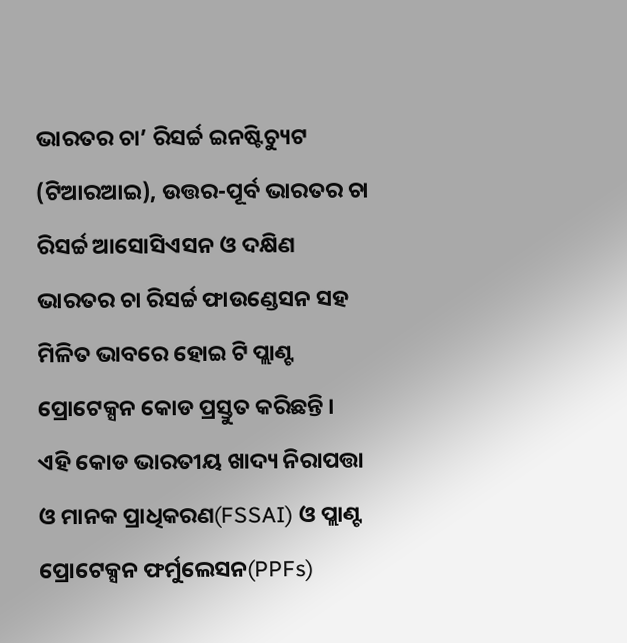ଭାରତର ଚା’ ରିସର୍ଚ୍ଚ ଇନଷ୍ଟିଚ୍ୟୁଟ (ଟିଆରଆଇ), ଉତ୍ତର-ପୂର୍ବ ଭାରତର ଚା ରିସର୍ଚ୍ଚ ଆସୋସିଏସନ ଓ ଦକ୍ଷିଣ ଭାରତର ଚା ରିସର୍ଚ୍ଚ ଫାଉଣ୍ଡେସନ ସହ ମିଳିତ ଭାବରେ ହୋଇ ଟି ପ୍ଲାଣ୍ଟ ପ୍ରୋଟେକ୍ସନ କୋଡ ପ୍ରସ୍ତୁତ କରିଛନ୍ତି ।
ଏହି କୋଡ ଭାରତୀୟ ଖାଦ୍ୟ ନିରାପତ୍ତା ଓ ମାନକ ପ୍ରାଧିକରଣ(FSSAI) ଓ ପ୍ଲାଣ୍ଟ ପ୍ରୋଟେକ୍ସନ ଫର୍ମୁଲେସନ(PPFs)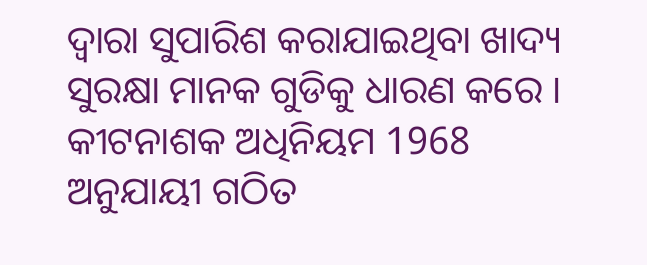ଦ୍ବାରା ସୁପାରିଶ କରାଯାଇଥିବା ଖାଦ୍ୟ ସୁରକ୍ଷା ମାନକ ଗୁଡିକୁ ଧାରଣ କରେ । କୀଟନାଶକ ଅଧିନିୟମ 1968 ଅନୁଯାୟୀ ଗଠିତ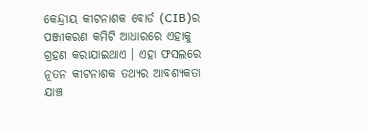କେନ୍ଦ୍ରୀୟ କୀଟନାଶକ ବୋର୍ଡ (CIB)ର ପଞ୍ଜୀକରଣ କମିଟି ଆଧାରରେ ଏହାକୁ ଗ୍ରହଣ କରାଯାଇଥାଏ । ଏହା ଫସଲରେ ନୂତନ କୀଟନାଶକ ତଥ୍ୟର ଆବଶ୍ୟକତା ଯାଞ୍ଚ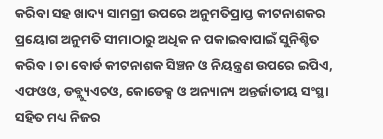କରିବା ସହ ଖାଦ୍ୟ ସାମଗ୍ରୀ ଉପରେ ଅନୁମତିପ୍ରାପ୍ତ କୀଟନାଶକର ପ୍ରୟୋଗ ଅନୁମତି ସୀମାଠାରୁ ଅଧିକ ନ ପକାଇବାପାଇଁ ସୁନିଶ୍ଚିତ କରିବ । ଚା ବୋର୍ଡ କୀଟନାଶକ ସିଞ୍ଚନ ଓ ନିୟନ୍ତ୍ରଣ ଉପରେ ଇପିଏ, ଏଫଓଓ, ଡବ୍ଲ୍ୟୁଏଚଓ, କୋଡେକ୍ସ ଓ ଅନ୍ୟାନ୍ୟ ଅନ୍ତର୍ଜାତୀୟ ସଂସ୍ଥା ସହିତ ମଧ୍ୟ ନିଜର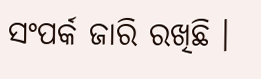ସଂପର୍କ ଜାରି ରଖିଛି ।